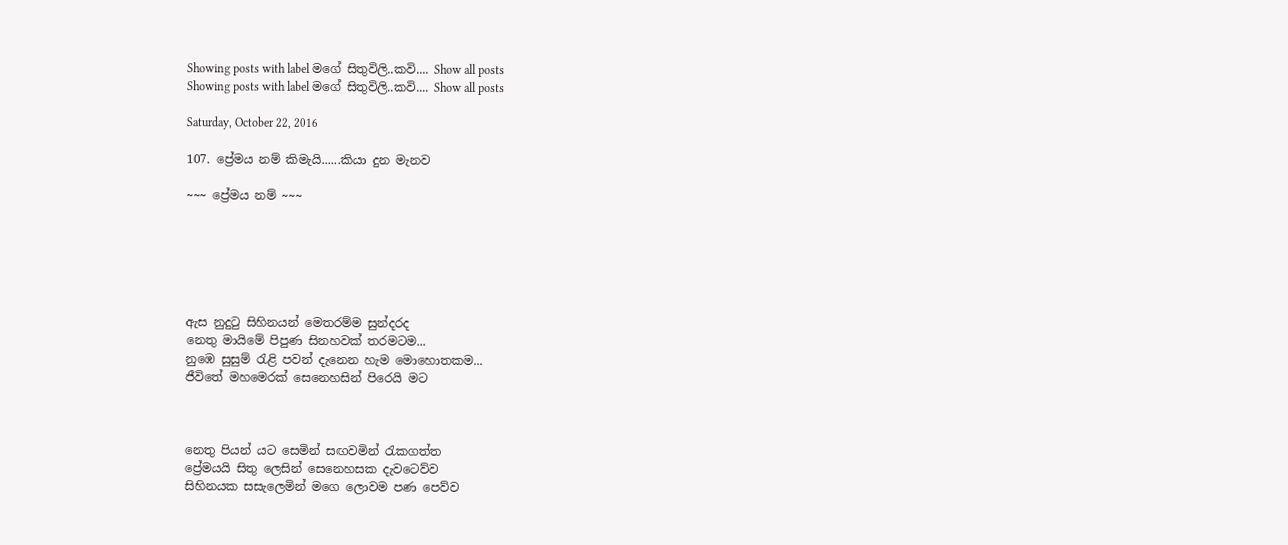Showing posts with label මගේ සිතුවිලි..කවි.... Show all posts
Showing posts with label මගේ සිතුවිලි..කවි.... Show all posts

Saturday, October 22, 2016

107. ප්‍රේමය නම් කිමැයි......කියා දුන මැනව

~~~ ප්‍රේමය නම් ~~~






ඇස නුදුටු සිහිනයන් මෙතරම්ම සුන්දරද
නෙතු මායිමේ පිපුණ සිනහවක් තරමටම...
නුඹෙ සුසුම් රැළි පවන් දැනෙන හැම මොහොතකම...
ජීවිතේ මහමෙරක් සෙනෙහසින් පිරෙයි මට



නෙතු පියන් යට සෙමින් සඟවමින් රැකගත්ත
ප්‍රේමයයි සිතු ලෙසින් සෙනෙහසක දැවටෙව්ව
සිහිනයක සසැලෙමින් මගෙ ලොවම පණ පෙව්ව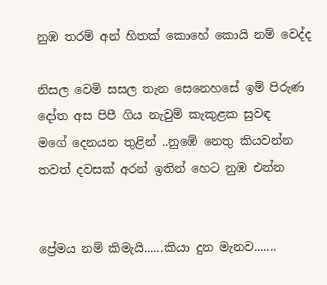නුඹ තරම් අන් හිතක් කොහේ කොයි නම් වෙද්ද

නිසල වෙමි සසල තැන සෙනෙහසේ ඉම් පිරුණ
දෝත අස පිපී ගිය නැවුම් කැකුළක සුවඳ
මගේ දෙනයන තුළින් ..නුඹේ නෙතු කියවන්න
තවත් දවසක් අරන් ඉතින් හෙට නුඹ එන්න


ප්‍රේමය නම් කිමැයි......කියා දුන මැනව.......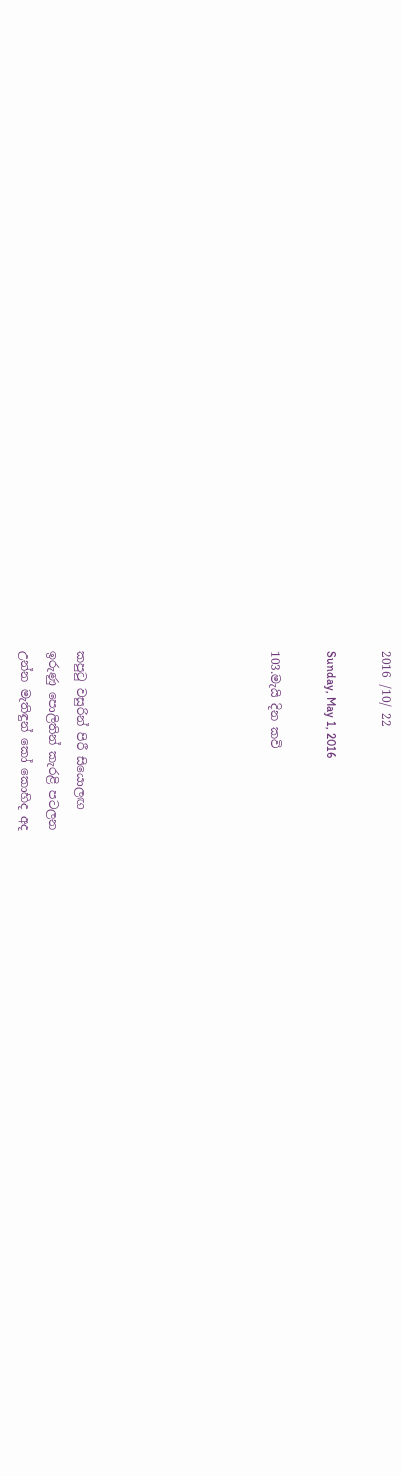2016 /10/ 22

Sunday, May 1, 2016

103.මැයි දින කවි






කපුටු වසුරින් පිරී සියොලඟ
ඉරුණු පොලිතින් කැරළි පටලන
උන්න මැතිඳුන් කෝ කොහිද අද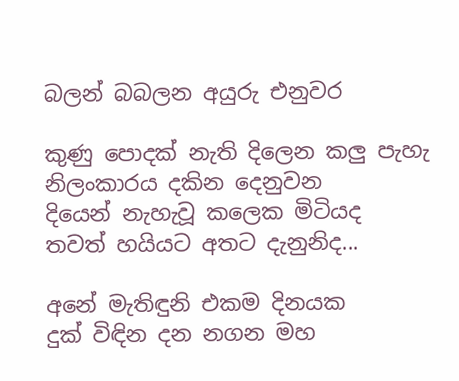බලන් බබලන අයුරු එනුවර

කුණු පොදක් නැති දිලෙන කලු පැහැ
නිලංකාරය දකින දෙනුවන
දියෙන් නැහැවූ කලෙක මිටියද
තවත් හයියට අතට දැනුනිද...

අනේ මැතිඳුනි එකම දිනයක
දුක් විඳින දන නගන මහ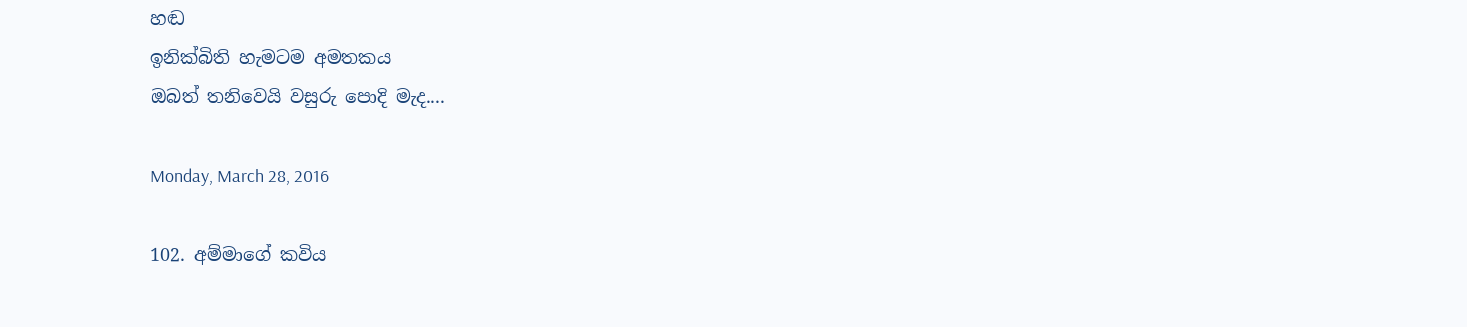හඬ
ඉනික්බිති හැමටම අමතකය
ඔබත් තනිවෙයි වසුරු පොදි මැද....

Monday, March 28, 2016

102. අම්මාගේ කවිය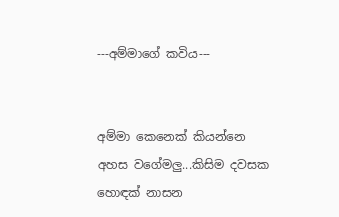---අම්මාගේ කවිය---


අම්මා කෙනෙක් කියන්නෙ අහස වගේමලු...කිසිම දවසක හොඳක් නාසන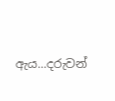ඇය...දරුවන්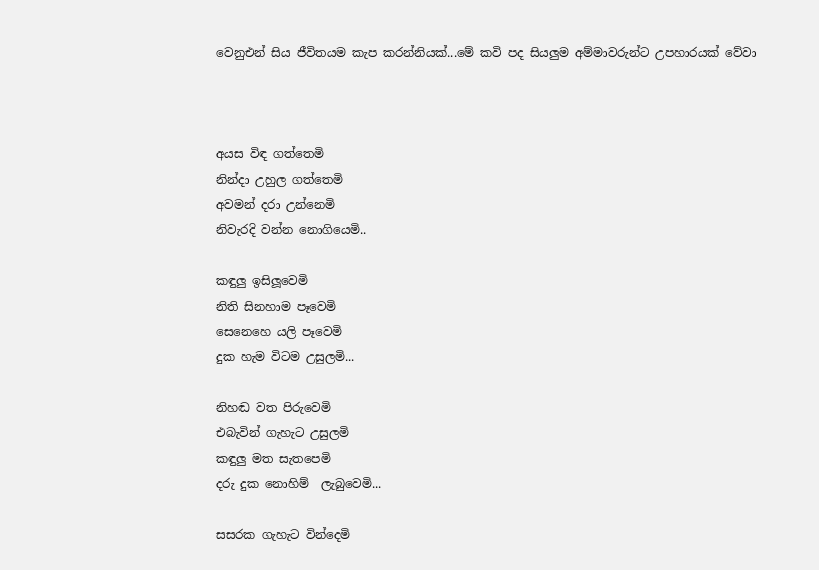වෙනුඑන් සිය ජීවිතයම කැප කරන්නියක්...මේ කවි පද සියලුම අම්මාවරුන්ට උපහාරයක් වේවා



අයස විඳ ගත්තෙමි
නින්දා උහුල ගත්තෙමි
අවමන් දරා උන්නෙමි
නිවැරදි වන්න නොගියෙමි..

කඳුලු ඉසිලූවෙමි
නිති සිනහාම පෑවෙමි
සෙනෙහෙ යලි පෑවෙමි
දුක හැම විටම උසුලමි...

නිහඬ වත පිරුවෙමි
එබැවින් ගැහැට උසුලමි
කඳුලු මත සැතපෙමි
දරු දුක නොහිම්  ලැබුවෙමි...

සසරක ගැහැට වින්දෙමි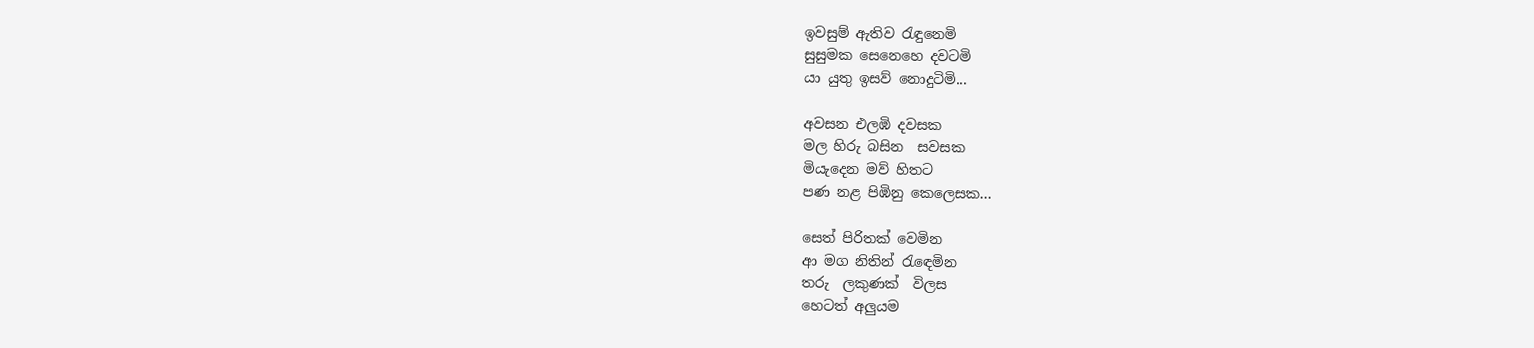ඉවසුම් ඇතිව රැඳුනෙමි
සුසුමක සෙනෙහෙ දවටමි
යා යුතු ඉසව් නොදුටිමි...

අවසන එලඹි දවසක
මල හිරු බසින  සවසක
මියැදෙන මව් හිතට
පණ නළ පිඹිනු කෙලෙසක...

සෙත් පිරිතක් වෙමින
ආ මග නිතින් රැඳෙමින
තරු  ලකුණක්  විලස
හෙටත් අලුයම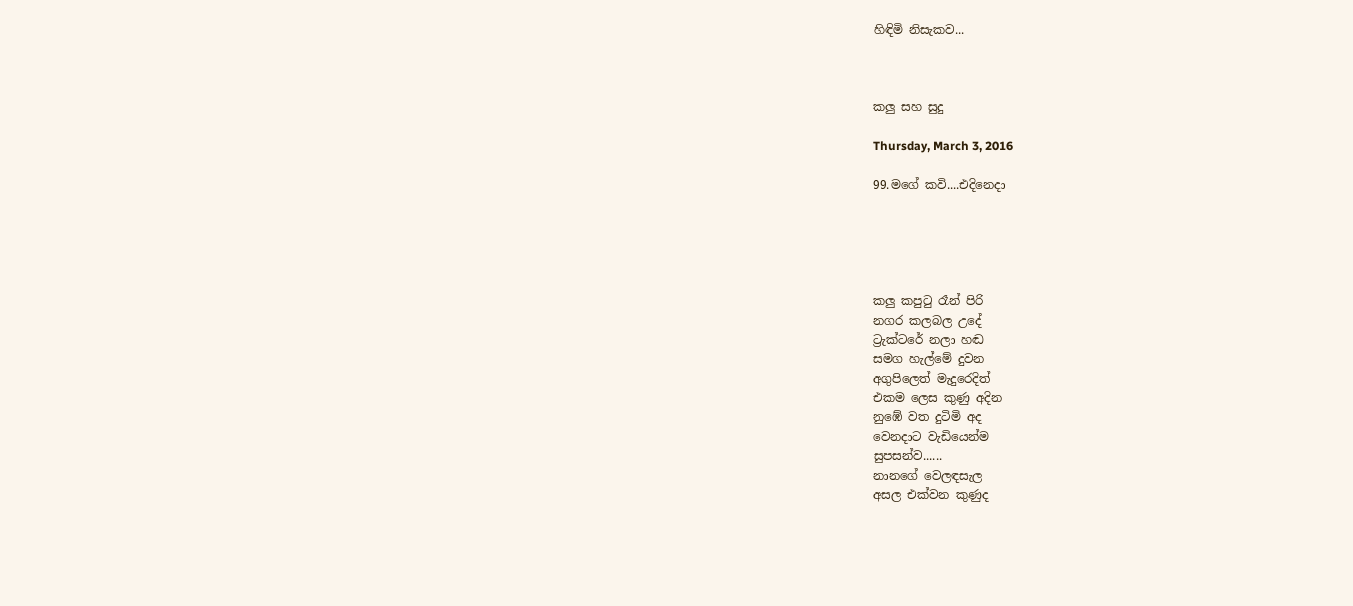හිඳිමි නිසැකව...



කලු සහ සුදු

Thursday, March 3, 2016

99.මගේ කවි....එදිනෙදා





කලු කපුටු රෑන් පිරි
නගර කලබල උදේ
ට්‍රැක්ටරේ නලා හඬ
සමග හැල්මේ දුවන
අගුපිලෙත් මැදුරෙදිත්
එකම ලෙස කුණු අදින
නුඹේ වත දුටිමි අද
වෙනදාට වැඩියෙන්ම
සුපසන්ව......
නානගේ වෙලඳසැල
අසල එක්වන කුණුද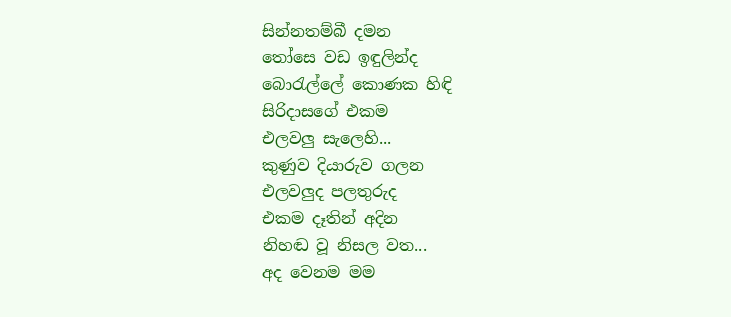සින්නතම්බී දමන
තෝසෙ වඩ ඉඳුලින්ද
බොරැල්ලේ කොණක හිඳි
සිරිදාසගේ එකම
එලවලු සැලෙහි...
කුණුව දියාරුව ගලන
එලවලුද පලතුරුද
එකම දෑතින් අදින
නිහඬ වූ නිසල වත...
අද වෙනම මම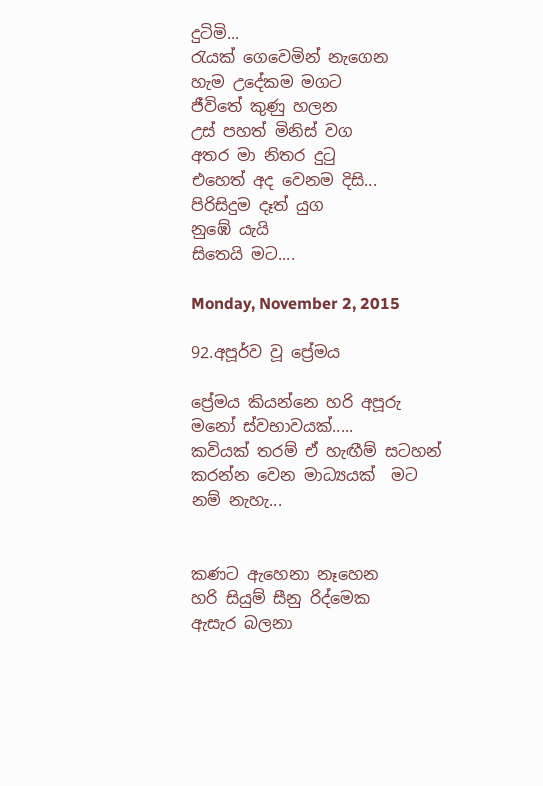දුටිමි...
රැයක් ගෙවෙමින් නැගෙන
හැම උදේකම මගට
ජීවිතේ කුණු හලන
උස් පහත් මිනිස් වග
අතර මා නිතර දුටු
එහෙත් අද වෙනම දිසි...
පිරිසිදුම දෑත් යුග
නුඹේ යැයි
සිතෙයි මට....

Monday, November 2, 2015

92.අපූර්ව වූ ප්‍රේමය

ප්‍රේමය කියන්නෙ හරි අපූරු මනෝ ස්වභාවයක්.....
කවියක් තරම් ඒ හැඟීම් සටහන් කරන්න වෙන මාධ්‍යයක්  මට නම් නැහැ...


කණට ඇහෙනා නෑහෙන
හරි සියුම් සීනු රිද්මෙක
ඇසැර බලනා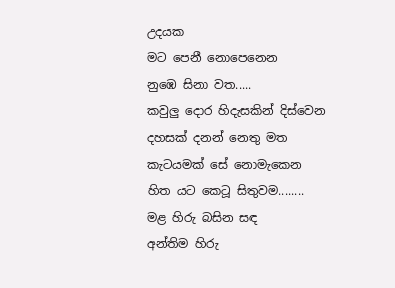උදයක
මට පෙනී නොපෙනෙන
නුඹෙ සිනා වත.....
කවුලු දොර හිදැසකින් දිස්වෙන
දහසක් දනන් නෙතු මත
කැටයමක් සේ නොමැකෙන
හිත යට කෙටූ සිතුවම........
මළ හිරු බසින සඳ
අන්තිම හිරු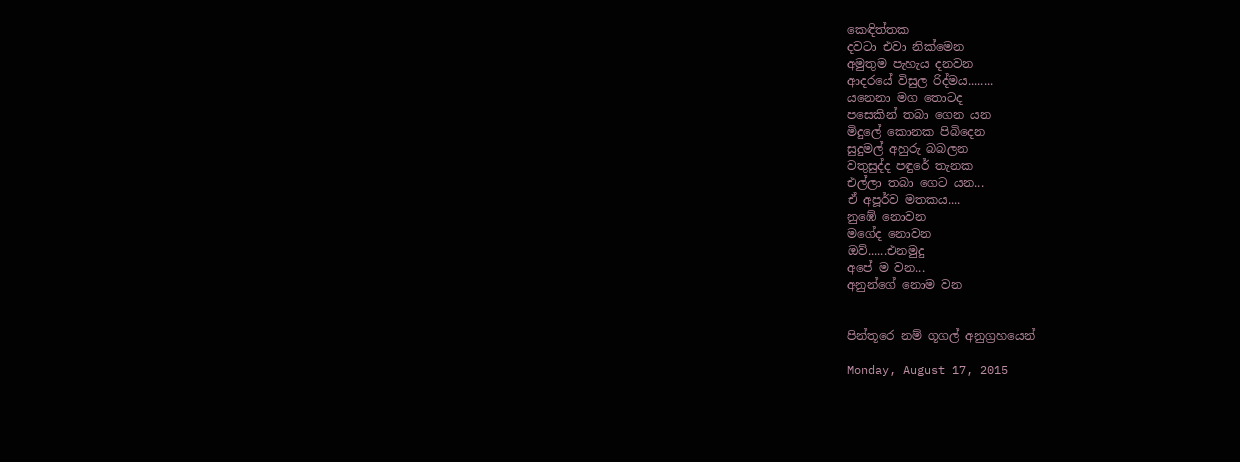කෙඳිත්තක
දවටා එවා නික්මෙන
අමුතුම පැහැය දනවන
ආදරයේ විසුල රිද්මය........
යනෙනා මග තොටද
පසෙකින් තබා ගෙන යන
මිදුලේ කොනක පිබිදෙන
සුදුමල් අහුරු බබලන
වතුසුද්ද පඳුරේ තැනක
එල්ලා තබා ගෙට යන...
ඒ අපූර්ව මතකය....
නුඹේ නොවන
මගේද නොවන
ඔව්......එනමුදු
අපේ ම වන...
අනුන්ගේ නොම වන


පින්තූරෙ නම් ගූගල් අනුග්‍රහයෙන්

Monday, August 17, 2015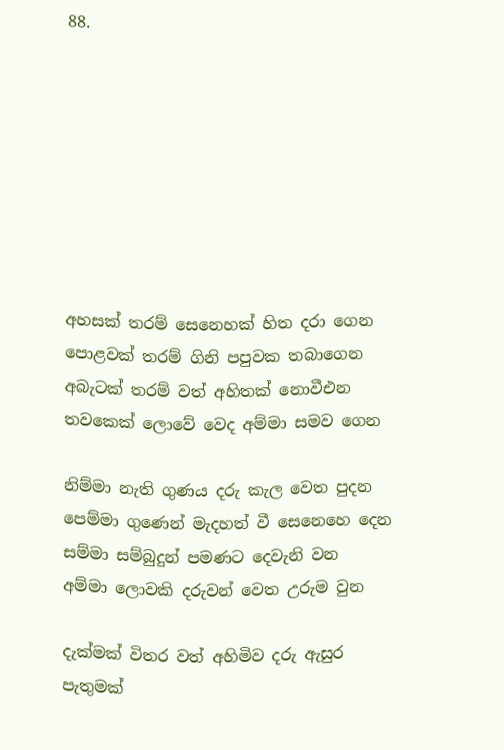88.








අහසක් තරම් සෙනෙහක් හිත දරා ගෙන
පොළවක් තරම් ගිනි පපුවක තබාගෙන
අබැටක් තරම් වත් අහිතක් නොවීඑන
තවකෙක් ලොවේ වෙද අම්මා සමව ගෙන

නිම්මා නැති ගුණය දරු කැල වෙත පුදන
පෙම්මා ගුණෙන් මැදහත් වී සෙනෙහෙ දෙන
සම්මා සම්බුදුන් පමණට දෙවැනි වන
අම්මා ලොවකි දරුවන් වෙත උරුම වුන

දැක්මක් විතර වත් අහිමිව දරු ඇසුර
පැතුමක්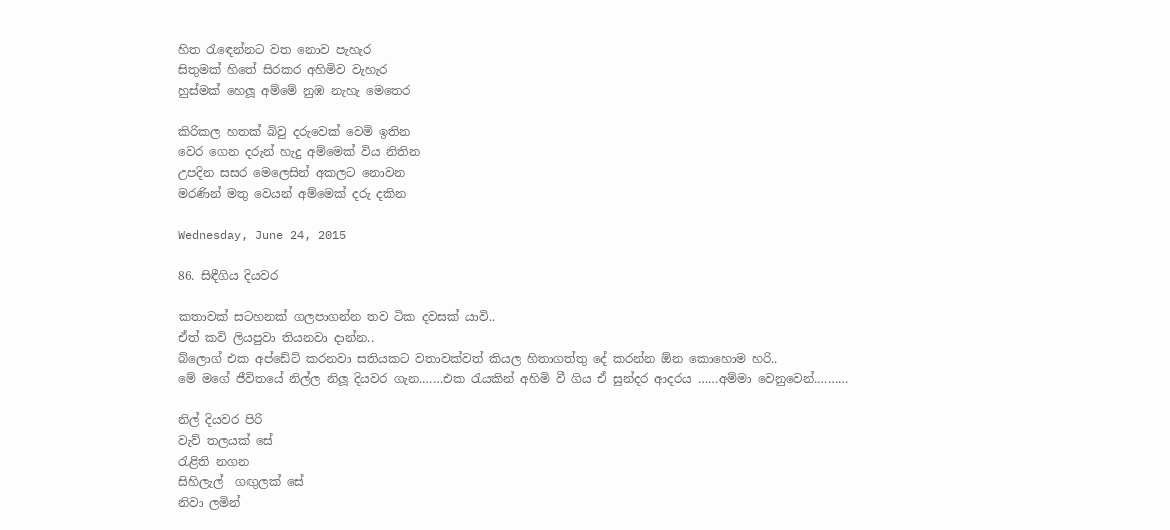හිත රැඳෙන්නට වත නොව පැහැර
සිතුමක් හිතේ සිරකර අහිමිව වැහැර
හුස්මක් හෙලූ අම්මේ නුඹ නැහැ මෙතෙර

කිරිකල හතක් බිවු දරුවෙක් වෙමි ඉතින
වෙර ගෙන දරුන් හැදු අම්මෙක් විය නිතින
උපදින සසර මෙලෙසින් අකලට නොවන
මරණින් මතු වෙයන් අම්මෙක් දරු දකින

Wednesday, June 24, 2015

86. සිඳීගිය දියවර

කතාවක් සටහනක් ගලපාගන්න තව ටික දවසක් යාවි..
ඒත් කවි ලියපුවා තියනවා දාන්න..
බ්ලොග් එක අප්ඩේට් කරනවා සතියකට වතාවක්වත් කියල හිතාගත්තු දේ කරන්න ඕන කොහොම හරි..
මේ මගේ ජීවිතයේ නිල්ල නිලූ දියවර ගැන.……එක රැයකින් අහිමි වී ගිය ඒ සුන්දර ආදරය ……අම්මා වෙනුවෙන්.………

නිල් දියවර පිරි
වැව් තලයක් සේ
රැළිති නගන
සිහිලැල්  ගඟුලක් සේ
නිවා ලමින්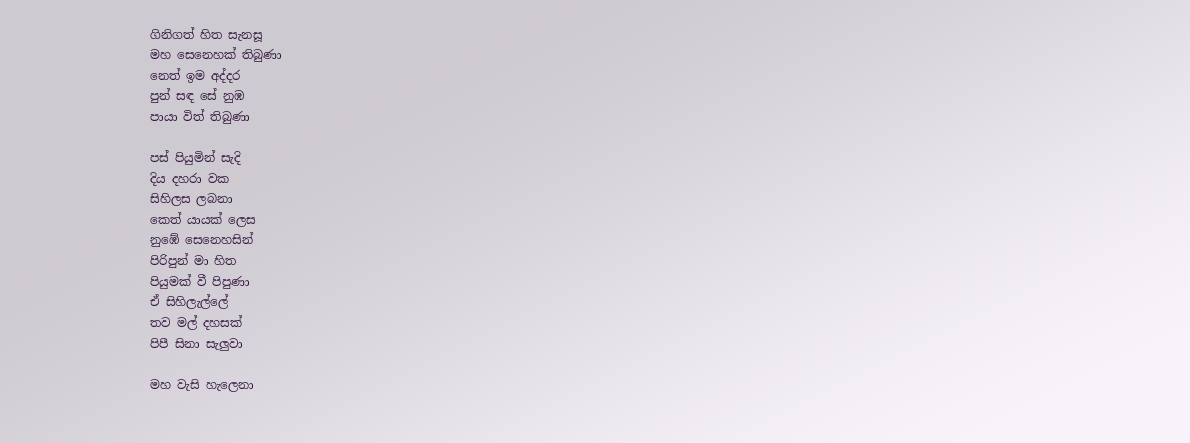ගිනිගත් හිත සැනසූ
මහ සෙනෙහක් තිබුණා
නෙත් ඉම අද්දර
පුන් සඳ සේ නුඹ
පායා විත් තිබුණා

පස් පියුමින් සැදි
දිය දහරා වක
සිහිලස ලබනා
කෙත් යායක් ලෙස
නුඹේ සෙනෙහසින්
පිරිපුන් මා හිත
පියුමක් වී පිපුණා
ඒ සිහිලැල්ලේ
තව මල් දහසක්
පිපී සිනා සැලුවා

මහ වැසි හැලෙනා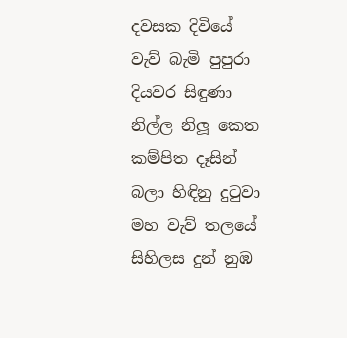දවසක දිවියේ
වැව් බැමි පුපුරා
දියවර සිඳුණා
නිල්ල නිලූ කෙත
කම්පිත දෑසින්
බලා හිඳිනු දුටුවා
මහ වැව් තලයේ
සිහිලස දුන් නුඹ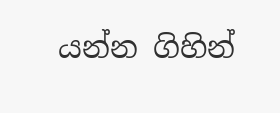යන්න ගිහින්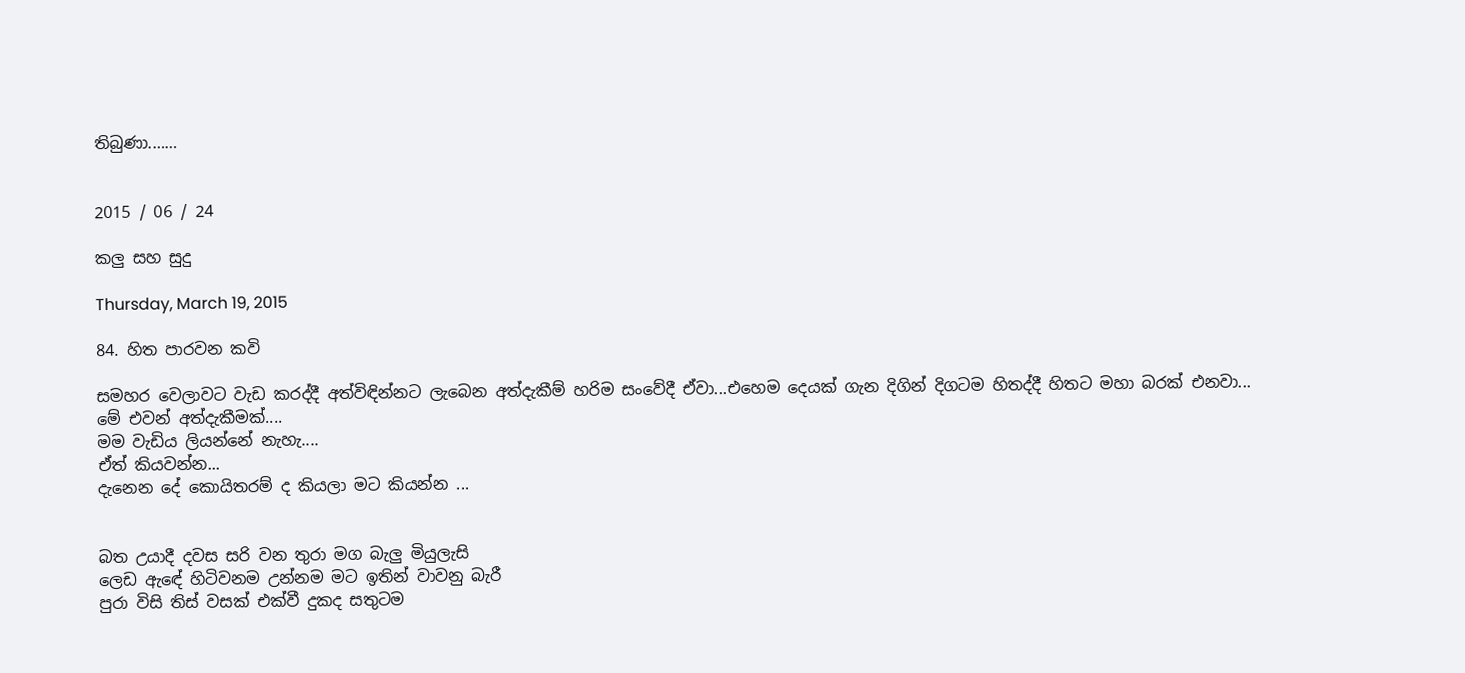තිබුණා.……


2015 / 06 / 24

කලු සහ සුදු

Thursday, March 19, 2015

84. හිත පාරවන කවි

සමහර වෙලාවට වැඩ කරද්දී අත්විඳින්නට ලැබෙන අත්දැකීම් හරිම සංවේදී ඒවා...එහෙම දෙයක් ගැන දිගින් දිගටම හිතද්දී හිතට මහා බරක් එනවා...
මේ එවන් අත්දැකීමක්....
මම වැඩිය ලියන්නේ නැහැ....
ඒත් කියවන්න...
දැනෙන දේ කොයිතරම් ද කියලා මට කියන්න ...


බත උයාදී දවස සරි වන තුරා මග බැලු මියුලැසි
ලෙඩ ඇඳේ හිටිවනම උන්නම මට ඉතින් වාවනු බැරී
පුරා විසි තිස් වසක් එක්වී දුකද සතුටම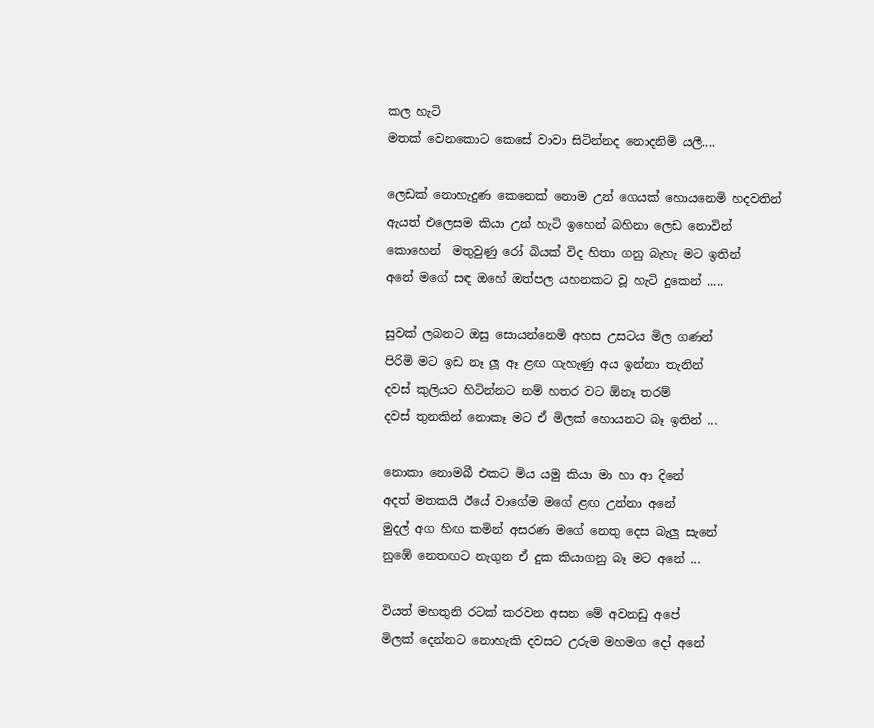කල හැටි
මතක් වෙනකොට කෙසේ වාවා සිටින්නද නොදනිමි යලී....

ලෙඩක් නොහැදුණ කෙනෙක් නොම උන් ගෙයක් හොයනෙමි හදවතින්
ඇයත් එලෙසම කියා උන් හැටි ඉහෙන් බහිනා ලෙඩ නොවින්
කොහෙන්  මතුවුණු රෝ බියක් විද හිතා ගනු බැහැ මට ඉතින්
අනේ මගේ සඳ ඔහේ ඔත්පල යහනකට වූ හැටි දුකෙන් .....

සුවක් ලබනට ඔසු සොයන්නෙමි අහස උසටය මිල ගණන්
පිරිමි මට ඉඩ නෑ ලූ ඈ ළඟ ගැහැණු අය ඉන්නා තැනින්
දවස් කුලියට හිටින්නට නම් හතර වට ඕනෑ තරම්
දවස් තුනකින් නොකෑ මට ඒ මිලක් හොයනට බෑ ඉතින් ...

නොකා නොමබී එකට මිය යමු කියා මා හා ආ දිනේ
අදත් මතකයි ඊයේ වාගේම මගේ ළඟ උන්නා අනේ
මුදල් අග හිඟ කමින් අසරණ මගේ නෙතු දෙස බැලු සැනේ
නුඹේ නෙතඟට නැගුන ඒ දුක කියාගනු බෑ මට අනේ ...

වියත් මහතුනි රටක් කරවන අසන මේ අවනඩු අපේ
මිලක් දෙන්නට නොහැකි දවසට උරුම මහමග දෝ අනේ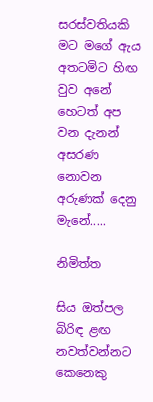සරස්වතියකි මට මගේ ඇය අතටමිට හිඟ වුව අනේ
හෙටත් අප වන දැනන් අසරණ නොවන අරුණක් දෙනු මැනේ.....

නිමිත්ත

සිය ඔත්පල බිරිඳ ළඟ නවත්වන්නට කෙනෙකු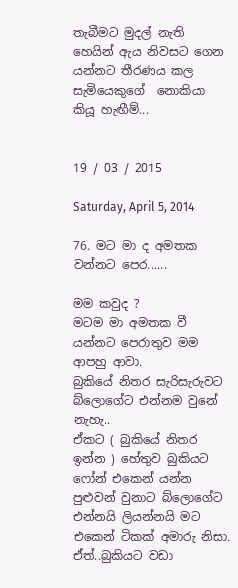තැබීමට මුදල් නැති හෙයින් ඇය නිවසට ගෙන යන්නට තීරණය කල සැමියෙකුගේ  නොකියා කියූ හැඟීම්...


19 / 03 / 2015

Saturday, April 5, 2014

76. මට මා ද අමතක වන්නට පෙර......

මම කවුද ?
මටම මා අමතක වී යන්නට පෙරාතුව මම ආපහු ආවා.
බුකියේ නිතර සැරිසැරුවට බ්ලොගේට එන්නම වුනේ නැහැ..
ඒකට ( බුකියේ නිතර ඉන්න ) හේතුව බුකියට ෆෝන් එකෙන් යන්න පුළුවන් වුනාට බ්ලොගේට එන්නයි ලියන්නයි මට එකෙන් ටිකක් අමාරු නිසා.
ඒත්..බුකියට වඩා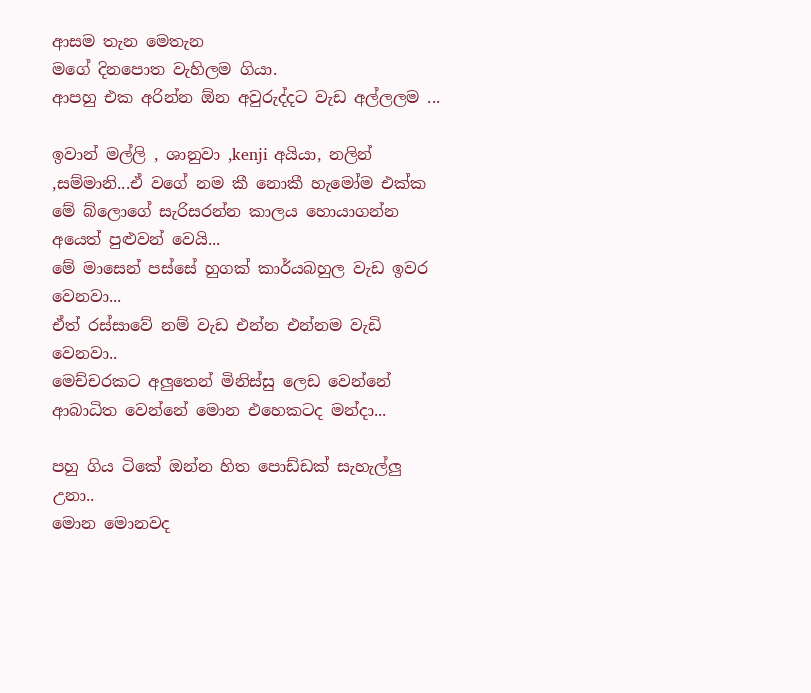ආසම තැන මෙතැන
මගේ දිනපොත වැහිලම ගියා.
ආපහු එක අරින්න ඕන අවුරුද්දට වැඩ අල්ලලම ...

ඉවාන් මල්ලි , ශානුවා ,kenji අයියා, නලින් ,සම්මානි...ඒ වගේ නම කී නොකී හැමෝම එක්ක මේ බ්ලොගේ සැරිසරන්න කාලය හොයාගන්න අයෙත් පුළුවන් වෙයි...
මේ මාසෙන් පස්සේ හුගක් කාර්යබහුල වැඩ ඉවර වෙනවා...
ඒත් රස්සාවේ නම් වැඩ එන්න එන්නම වැඩි වෙනවා..
මෙච්චරකට අලුතෙන් මිනිස්සු ලෙඩ වෙන්නේ ආබාධිත වෙන්නේ මොන එහෙකටද මන්දා...

පහු ගිය ටිකේ ඔන්න හිත පොඩ්ඩක් සැහැල්ලු උනා..
මොන මොනවද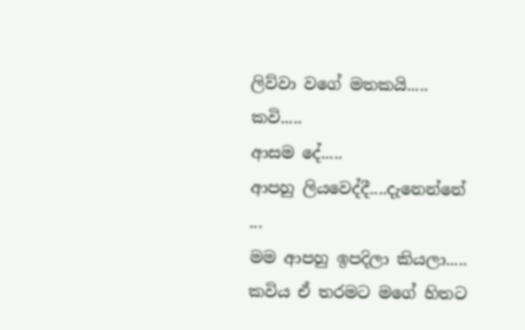ලිව්වා වගේ මතකයි.....
කවි.....
ආසම දේ.....
ආපහු ලියවෙද්දී....දැනෙන්නේ ...
මම ආපහු ඉපදිලා කියලා.....
කවිය ඒ තරමට මගේ හිතට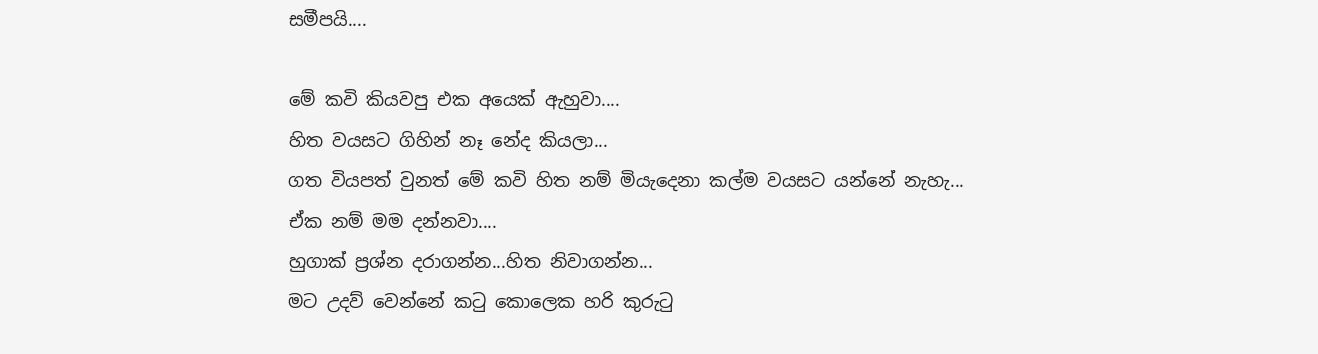සමීපයි....

මේ කවි කියවපු එක අයෙක් ඇහුවා....
හිත වයසට ගිහින් නෑ නේද කියලා...
ගත වියපත් වුනත් මේ කවි හිත නම් මියැදෙනා කල්ම වයසට යන්නේ නැහැ...
ඒක නම් මම දන්නවා....
හුගාක් ප්‍රශ්න දරාගන්න...හිත නිවාගන්න...
මට උදව් වෙන්නේ කටු කොලෙක හරි කුරුටු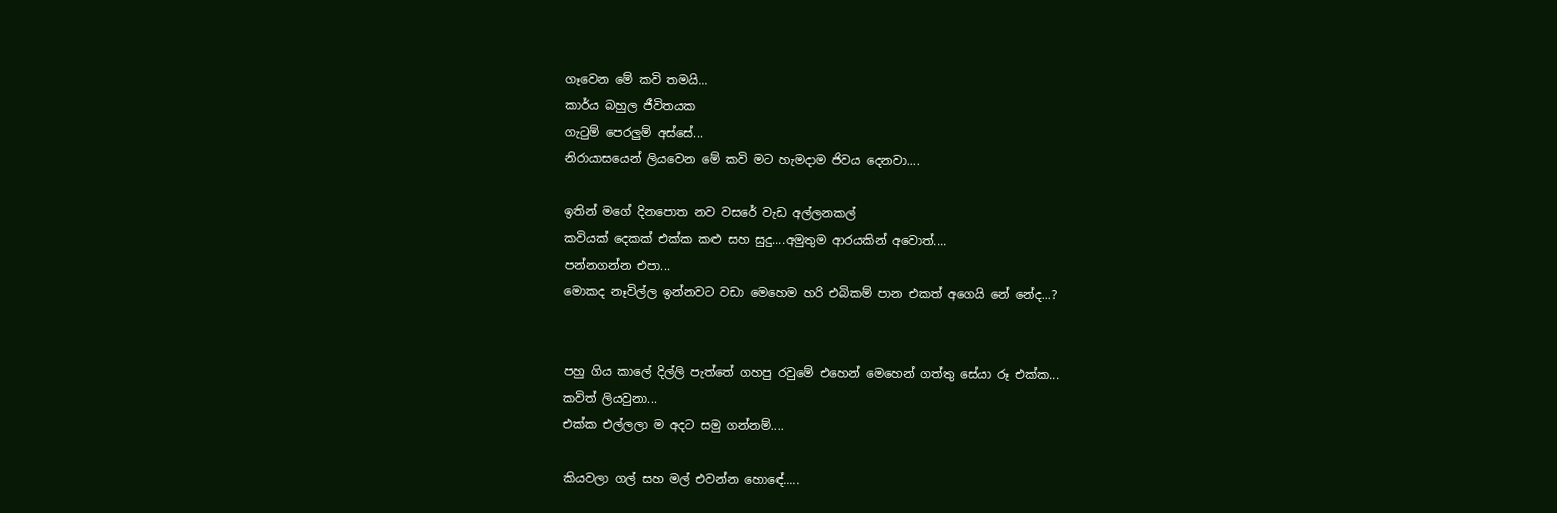ගෑවෙන මේ කවි තමයි...
කාර්ය බහුල ජීවිතයක
ගැටුම් පෙරලුම් අස්සේ...
නිරායාසයෙන් ලියවෙන මේ කවි මට හැමදාම ජිවය දෙනවා....

ඉතින් මගේ දිනපොත නව වසරේ වැඩ අල්ලනකල්
කවියක් දෙකක් එක්ක කළු සහ සුදු....අමුතුම ආරයකින් අවොත්....
පන්නගන්න එපා...
මොකද නෑවිල්ල ඉන්නවට වඩා මෙහෙම හරි එබිකම් පාන එකත් අගෙයි නේ නේද...?


පහු ගිය කාලේ දිල්ලි පැත්තේ ගහපු රවුමේ එහෙන් මෙහෙන් ගත්තු සේයා රූ එක්ක...
කවිත් ලියවුනා...
එක්ක එල්ලලා ම අදට සමු ගන්නම්....

කියවලා ගල් සහ මල් එවන්න හොඳේ.....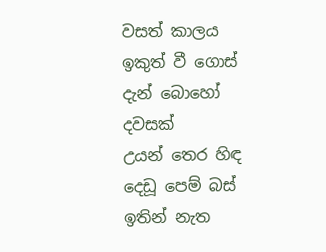වසත් කාලය ඉකුත් වී ගොස්
දැන් බොහෝ දවසක්
උයන් තෙර හිඳ දෙඩූ පෙම් බස්
ඉතින් නැත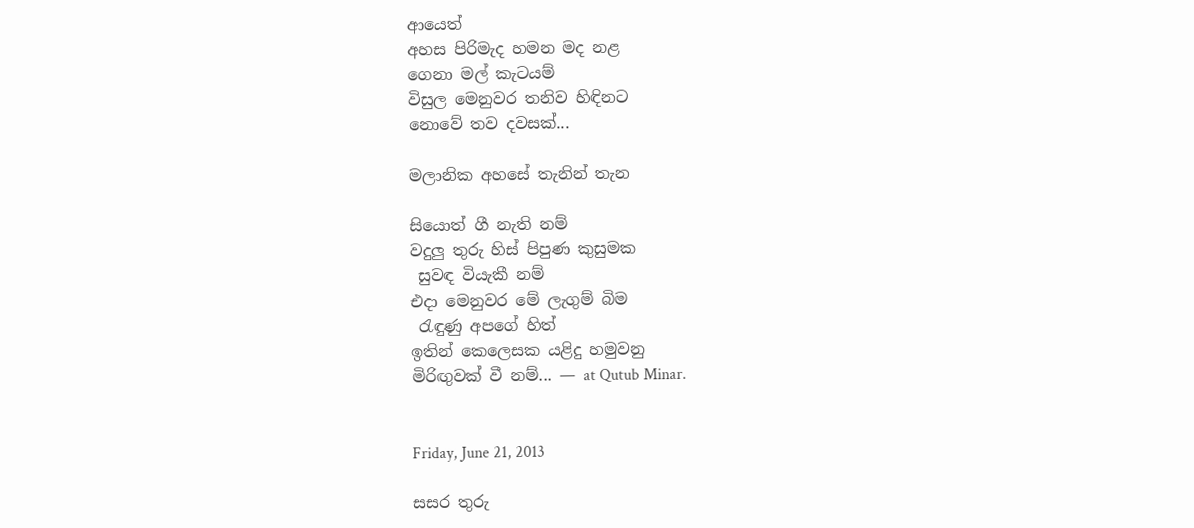ආයෙත්
අහස පිරිමැද හමන මද නළ
ගෙනා මල් කැටයම්
විසුල මෙනුවර තනිව හිඳිනට
නොවේ තව දවසක්...

මලානික අහසේ තැනින් තැන

සියොත් ගී නැති නම්
වදුලු තුරු හිස් පිපුණ කුසුමක
 සුවඳ වියැකී නම්
එදා මෙනුවර මේ ලැගුම් බිම
 රැඳුණු අපගේ හිත්
ඉතින් කෙලෙසක යළිදු හමුවනු
මිරිඟුවක් වී නම්... — at Qutub Minar.


Friday, June 21, 2013

සසර තුරු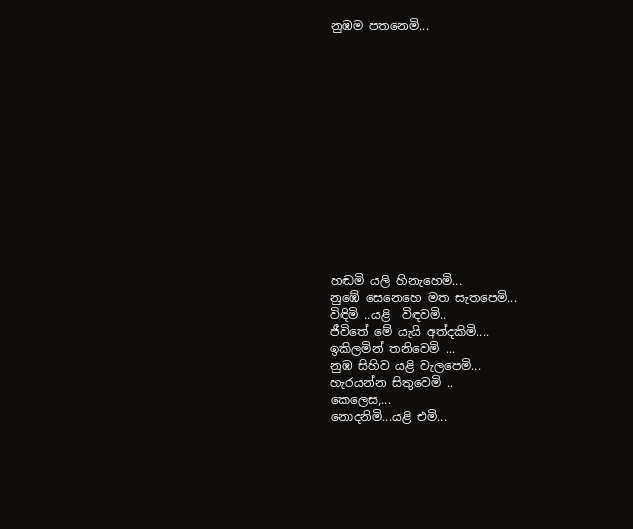නුඹම පතනෙමි...














හඬමි යලි හිනැහෙමි...
නුඹේ සෙනෙහෙ මත සැතපෙමි...
විඳිමි ..යළි  විඳවමි..
ජීවිතේ මේ යැයි අත්දකිමි....
ඉකිලමින් තනිවෙමි ...
නුඹ සිහිව යළි වැලපෙමි...
හැරයන්න සිතුවෙමි ..
කෙලෙස,...
නොදනිමි...යළි එමි...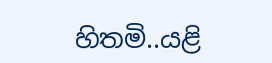හිතමි..යළි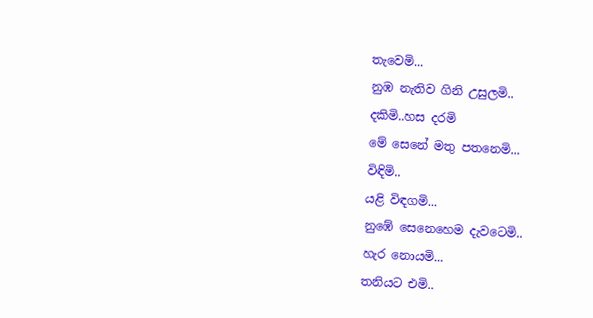තැවෙමි...
නුඹ නැතිව ගිනි උසුලමි..
දකිමි..හස දරමි
මේ සෙනේ මතු පතනෙමි...
විඳිමි..
යළි විඳගමි...
නුඹේ සෙනෙහෙම දැවටෙමි..
හැර නොයමි...
තනියට එමි..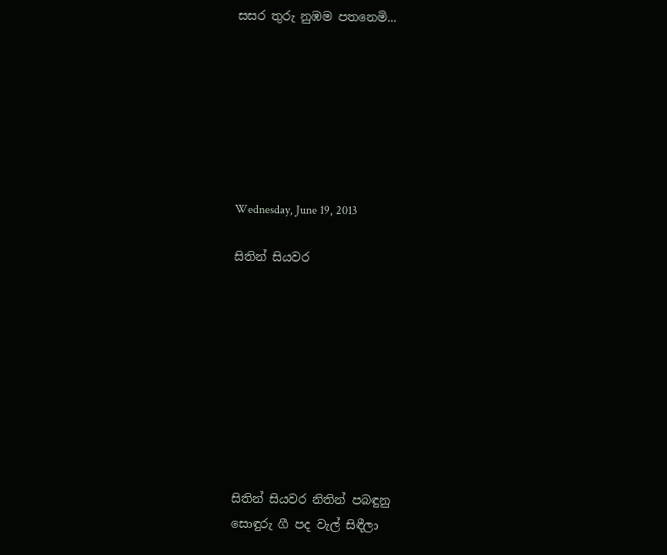සසර තුරු නුඹම පතනෙමි...







Wednesday, June 19, 2013

සිතින් සියවර









සිතින් සියවර නිතින් පබඳුනු
සොඳුරු ගී පද වැල් සිඳීලා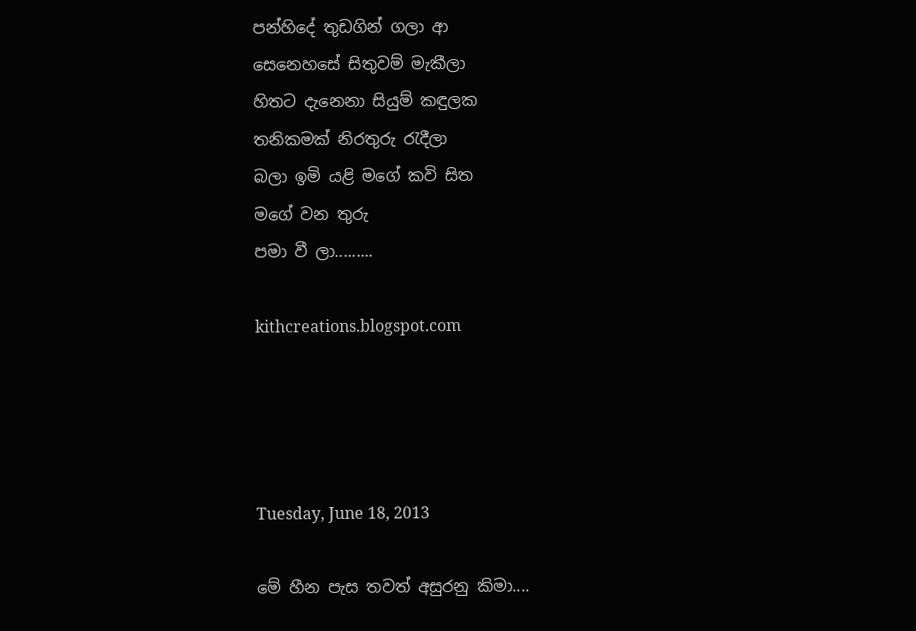පන්හිදේ තුඩගින් ගලා ආ
සෙනෙහසේ සිතුවම් මැකීලා
හිතට දැනෙනා සියුම් කඳුලක
තනිකමක් නිරතුරු රැදීලා
බලා ඉමි යළි මගේ කවි සිත
මගේ වන තුරු
පමා වී ලා.........

kithcreations.blogspot.com




Tuesday, June 18, 2013

මේ හීන පැස තවත් අසුරනු කිමා....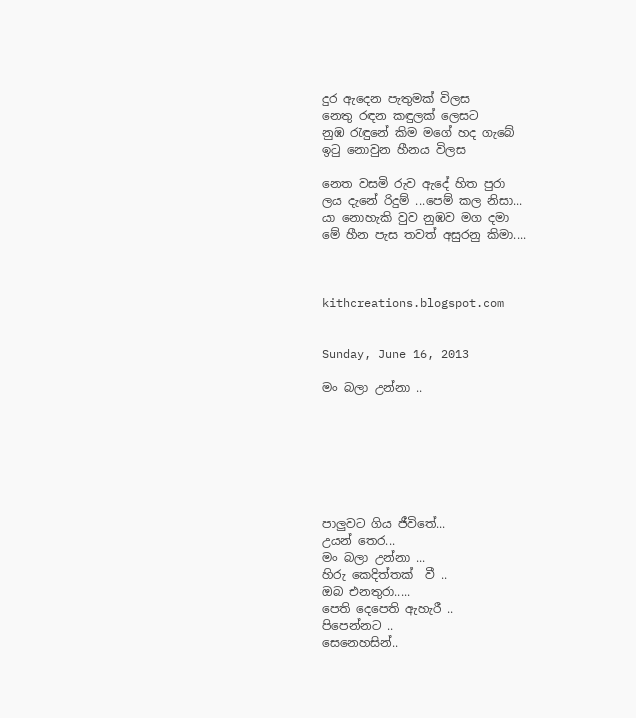දුර ඇදෙන පැතුමක් විලස
නෙතු රඳන කඳුලක් ලෙසට
නුඹ රැඳුනේ කිම මගේ හද ගැබේ
ඉටු නොවුන හීනය විලස

නෙත වසමි රුව ඇදේ හිත පුරා
ලය දැනේ රිදුම් ...පෙම් කල නිසා...
යා නොහැකි වුව නුඹව මග දමා
මේ හීන පැස තවත් අසුරනු කිමා....



kithcreations.blogspot.com


Sunday, June 16, 2013

මං බලා උන්නා ..







පාලුවට ගිය ජීවිතේ...
උයන් තෙර...
මං බලා උන්නා ...
හිරු කෙදිත්තක්  වී ..
ඔබ එනතුරා.....
පෙති දෙපෙති ඇහැරී ..
පිපෙන්නට ..
සෙනෙහසින්..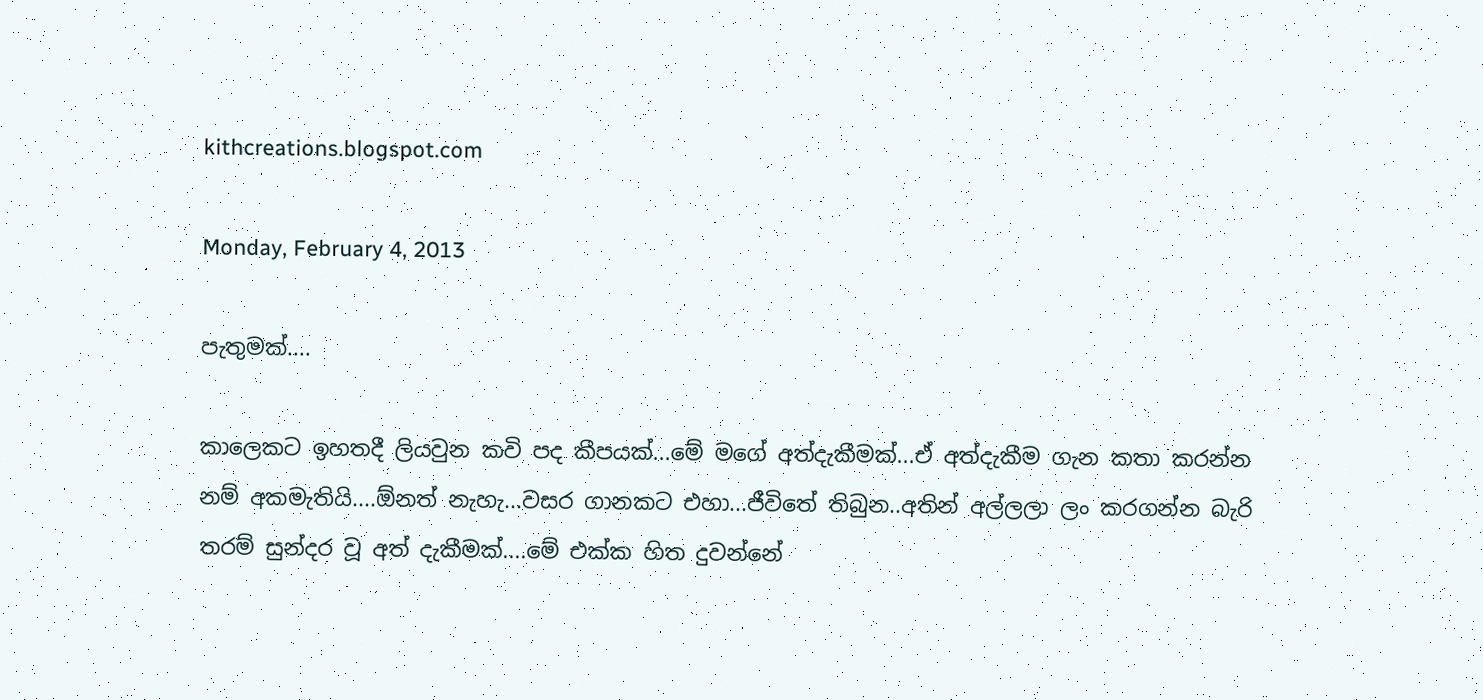kithcreations.blogspot.com

Monday, February 4, 2013

පැතුමක්....

කාලෙකට ඉහතදී ලියවුන කවි පද කීපයක්...මේ මගේ අත්දැකීමක්...ඒ අත්දැකීම ගැන කතා කරන්න නම් අකමැතියි....ඕනත් නැහැ...වසර ගානකට එහා...ජීවිතේ තිබුන..අතින් අල්ලලා ලං කරගන්න බැරි තරම් සුන්දර වූ අත් දැකීමක්....මේ එක්ක හිත දුවන්නේ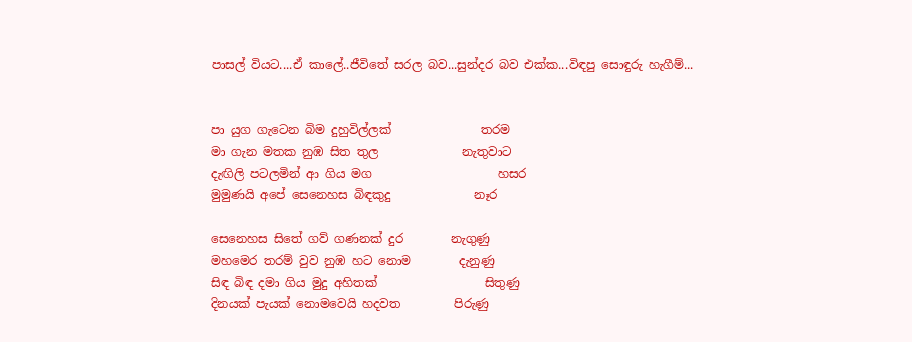පාසල් වියට....ඒ කාලේ..ජීවිතේ සරල බව...සුන්දර බව එක්ක...විඳපු සොඳුරු හැගීම්...


පා යුග ගැටෙන බිම දුහුවිල්ලක්               තරම
මා ගැන මතක නුඹ සිත තුල              නැතුවාට
දැඟිලි පටලමින් ආ ගිය මග                     හසර
මුමුණයි අපේ සෙනෙහස බිඳකුදු              නෑර

සෙනෙහස සිතේ ගව් ගණනක් දුර        නැගුණු
මහමෙර තරම් වුව නුඹ හට නොම        දැනුණු
සිඳ බිඳ දමා ගිය මුදු අහිතක්                  සිතුණු
දිනයක් පැයක් නොමවෙයි හදවත         පිරුණු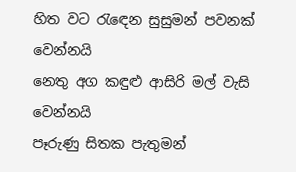හිත වට රැඳෙන සුසුමන් පවනක්       වෙන්නයි
නෙතු අග කඳුළු ආසිරි මල් වැසි       වෙන්නයි
පෑරුණු සිතක පැතුමන්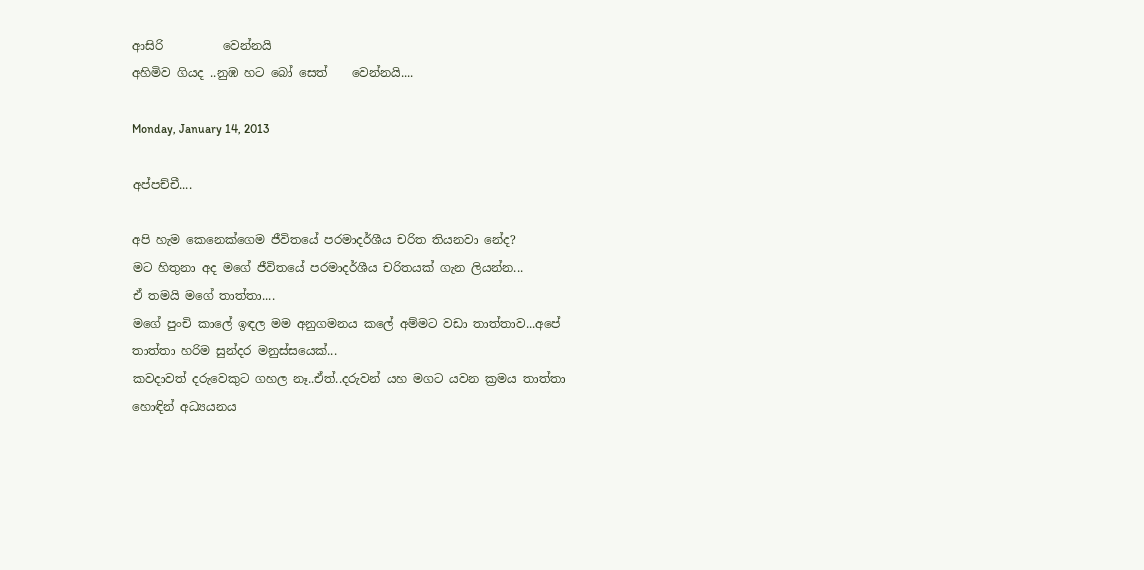ආසිරි          වෙන්නයි
අහිමිව ගියද ..නුඹ හට බෝ සෙත්    වෙන්නයි....

Monday, January 14, 2013

අප්පච්චී....

අපි හැම කෙනෙක්ගෙම ජීවිතයේ පරමාදර්ශීය චරිත තියනවා නේද?
මට හිතුනා අද මගේ ජීවිතයේ පරමාදර්ශීය චරිතයක් ගැන ලියන්න...
ඒ තමයි මගේ තාත්තා....
මගේ පුංචි කාලේ ඉඳල මම අනුගමනය කලේ අම්මට වඩා තාත්තාව...අපේ තාත්තා හරිම සුන්දර මනුස්සයෙක්...
කවදාවත් දරුවෙකුට ගහල නෑ..ඒත්..දරුවන් යහ මගට යවන ක්‍රමය තාත්තා හොඳින් අධ්‍යයනය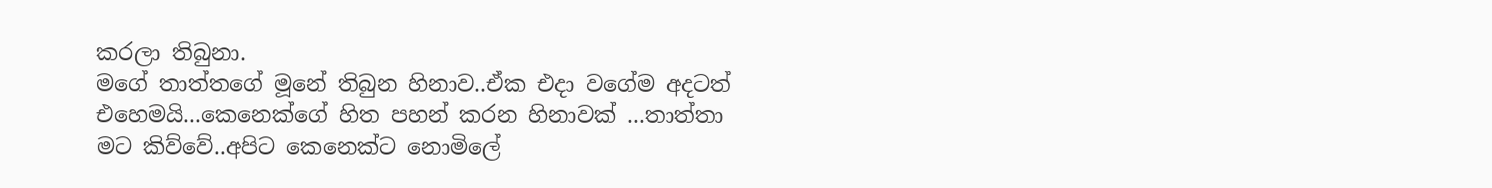කරලා තිබුනා.
මගේ තාත්තගේ මූනේ තිබුන හිනාව..ඒක එදා වගේම අදටත් එහෙමයි...කෙනෙක්ගේ හිත පහන් කරන හිනාවක් ...තාත්තා මට කිව්වේ..අපිට කෙනෙක්ට නොමිලේ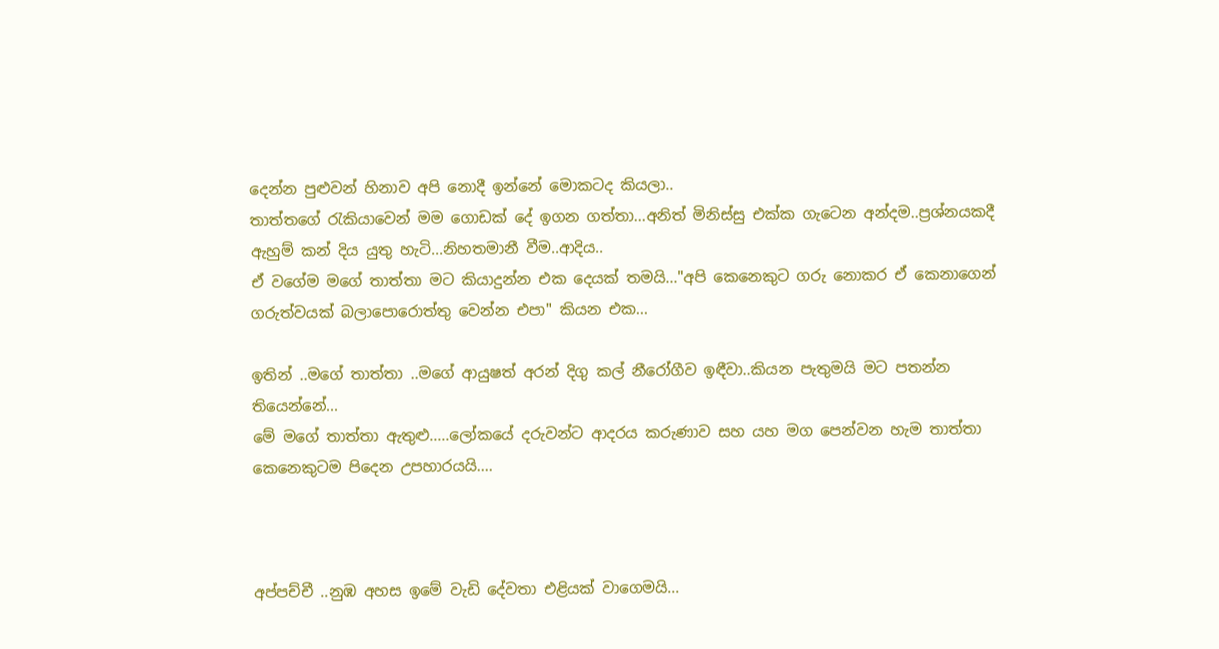දෙන්න පුළුවන් හිනාව අපි නොදී ඉන්නේ මොකටද කියලා..
තාත්තගේ රැකියාවෙන් මම ගොඩක් දේ ඉගන ගත්තා...අනිත් මිනිස්සු එක්ක ගැටෙන අන්දම..ප්‍රශ්නයකදී ඇහුම් කන් දිය යුතු හැටි...නිහතමානී වීම..ආදිය..
ඒ වගේම මගේ තාත්තා මට කියාදුන්න එක දෙයක් තමයි..."අපි කෙනෙකුට ගරු නොකර ඒ කෙනාගෙන් ගරුත්වයක් බලාපොරොත්තු වෙන්න එපා" කියන එක...

ඉතින් ..මගේ තාත්තා ..මගේ ආයුෂත් අරන් දිගු කල් නීරෝගීව ඉඳීවා..කියන පැතුමයි මට පතන්න තියෙන්නේ...
මේ මගේ තාත්තා ඇතුළු.....ලෝකයේ දරුවන්ට ආදරය කරුණාව සහ යහ මග පෙන්වන හැම තාත්තා කෙනෙකුටම පිදෙන උපහාරයයි....



අප්පච්චී ..නුඹ අහස ඉමේ වැඩි දේවතා එළියක් වාගෙමයි...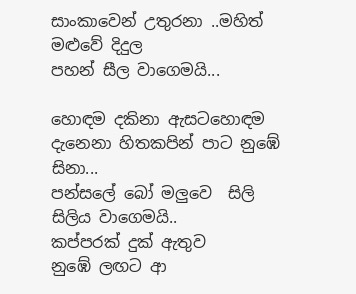සාංකාවෙන් උතුරනා ..මහිත් මළුවේ දිදුල
පහන් සීල වාගෙමයි...

හොඳම දකිනා ඇසටහොඳම දැනෙනා හිතකපින් පාට නුඹේ සිනා...
පන්සලේ බෝ මලුවෙ  සිලි සිලිය වාගෙමයි..
කප්පරක් දුක් ඇතුව
නුඹේ ලඟට ආ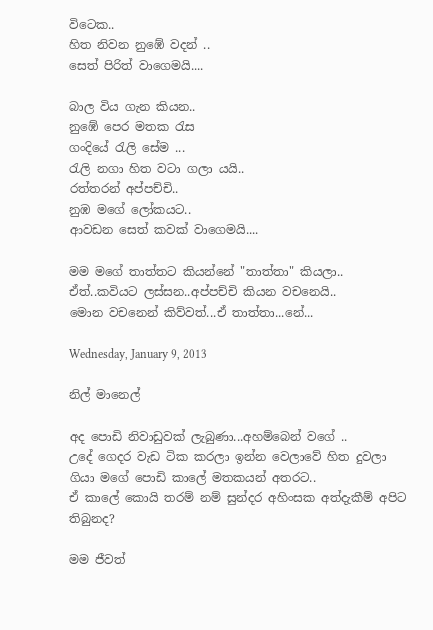විටෙක..
හිත නිවන නුඹේ වදන් ..
සෙත් පිරිත් වාගෙමයි....

බාල විය ගැන කියන..
නුඹේ පෙර මතක රැස
ගංදියේ රැලි සේම ...
රැලි නගා හිත වටා ගලා යයි..
රත්තරන් අප්පච්චි..
නුඹ මගේ ලෝකයට..
ආවඩන සෙත් කවක් වාගෙමයි....

මම මගේ තාත්තට කියන්නේ "තාත්තා" කියලා..
ඒත්..කවියට ලස්සන..අප්පච්චි කියන වචනෙයි..
මොන වචනෙන් කිව්වත්...ඒ තාත්තා...නේ...

Wednesday, January 9, 2013

නිල් මානෙල්

අද පොඩි නිවාඩුවක් ලැබුණා...අහම්බෙන් වගේ ..
උදේ ගෙදර වැඩ ටික කරලා ඉන්න වෙලාවේ හිත දුවලා ගියා මගේ පොඩි කාලේ මතකයන් අතරට..
ඒ කාලේ කොයි තරම් නම් සුන්දර අහිංසක අත්දැකීම් අපිට තිබුනද?

මම ජීවත්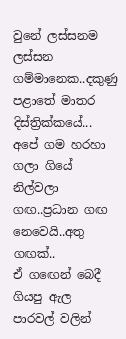වුනේ ලස්සනම ලස්සන ගම්මානෙක..දකුණු පළාතේ මාතර දිස්ත්‍රික්කයේ...
අපේ ගම හරහා ගලා ගියේ නිල්වලා ගඟ..ප්‍රධාන ගඟ නෙවෙයි..අතු ගඟක්..
ඒ ගඟෙන් බෙදී ගියපු ඇල පාරවල් වලින්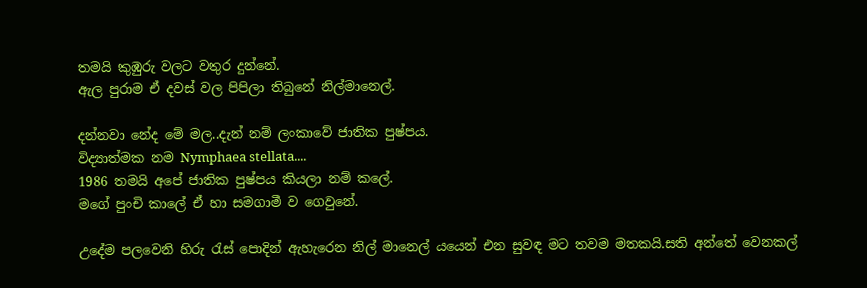තමයි කුඹුරු වලට වතුර දුන්නේ.
ඇල පුරාම ඒ දවස් වල පිපිලා තිබුනේ නිල්මානෙල්.

දන්නවා නේද මේ මල..දැන් නම් ලංකාවේ ජාතික පුෂ්පය.
විද්‍යාත්මක නම Nymphaea stellata....
1986 තමයි අපේ ජාතික පුෂ්පය කියලා නම් කලේ.
මගේ පුංචි කාලේ ඒ හා සමගාමී ව ගෙවුනේ.

උදේම පලවෙනි හිරු රැස් පොදින් ඇහැරෙන නිල් මානෙල් යයෙන් එන සුවඳ මට තවම මතකයි.සති අන්තේ වෙනකල්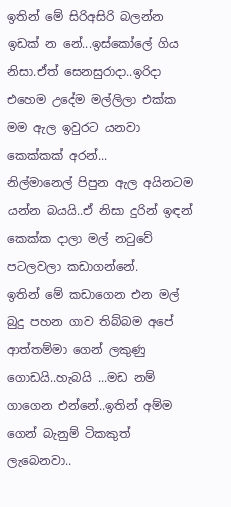ඉතින් මේ සිරිඅසිරි බලන්න ඉඩක් න නේ...ඉස්කෝලේ ගිය නිසා.ඒත් සෙනසුරාදා..ඉරිදා එහෙම උදේම මල්ලිලා එක්ක මම ඇල ඉවුරට යනවා කෙක්කක් අරන්...
නිල්මානෙල් පිපුන ඇල අයිනටම යන්න බයයි..ඒ නිසා දුරින් ඉඳන් කෙක්ක දාලා මල් නටුවේ පටලවලා කඩාගන්නේ.
ඉතින් මේ කඩාගෙන එන මල් බුදු පහන ගාව තිබ්බම අපේ ආත්තම්මා ගෙන් ලකුණු ගොඩයි..හැබයි ...මඩ නම් ගාගෙන එන්නේ..ඉතින් අම්ම ගෙන් බැනුම් ටිකකුත් ලැබෙනවා..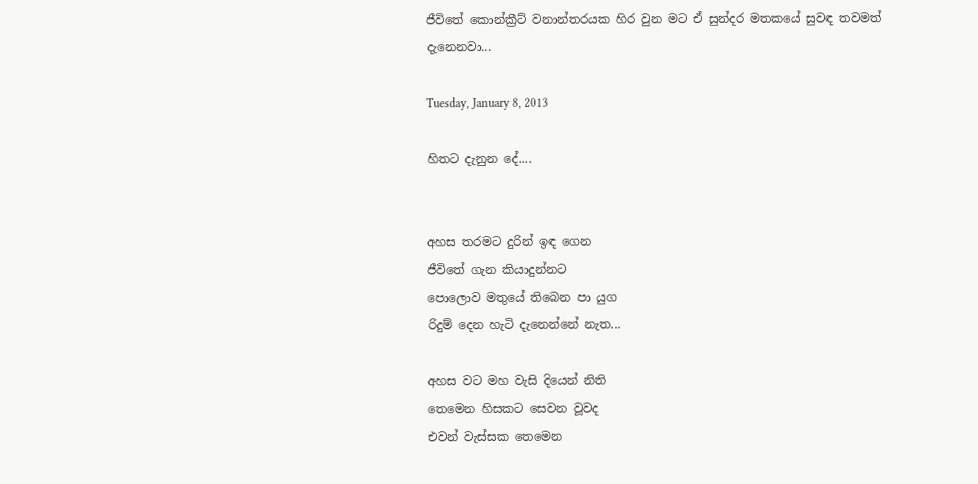ජීවිතේ කොන්ක්‍රීට් වනාන්තරයක හිර වුන මට ඒ සුන්දර මතකයේ සුවඳ තවමත් දැනෙනවා...

Tuesday, January 8, 2013

හිතට දැනුන දේ....


අහස තරමට දුරින් ඉඳ ගෙන
ජීවිතේ ගැන කියාදුන්නට
පොලොව මතුයේ තිබෙන පා යුග
රිදුම් දෙන හැටි දැනෙන්නේ නැත...

අහස වට මහ වැසි දියෙන් නිති
තෙමෙන හිසකට සෙවන වූවද
එවන් වැස්සක තෙමෙන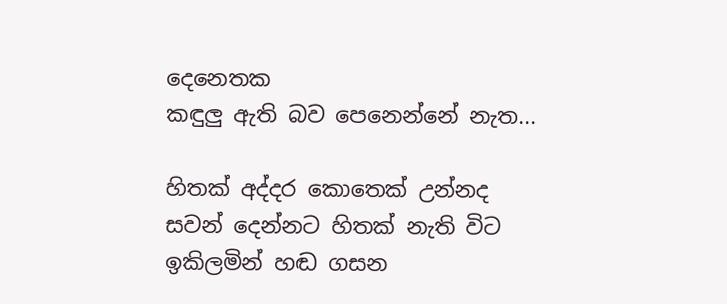දෙනෙතක
කඳුලු ඇති බව පෙනෙන්නේ නැත...

හිතක් අද්දර කොතෙක් උන්නද
සවන් දෙන්නට හිතක් නැති විට
ඉකිලමින් හඬ ගසන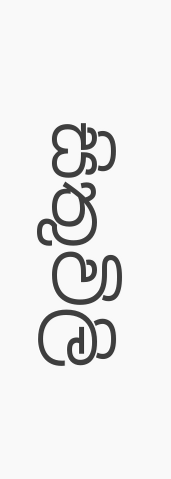සිතුවිලි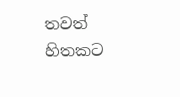තවත් හිතකට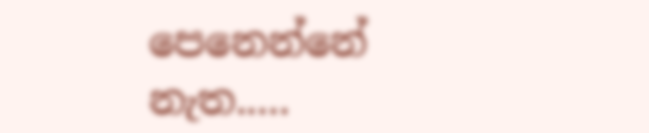පෙනෙන්නේ නැත.....